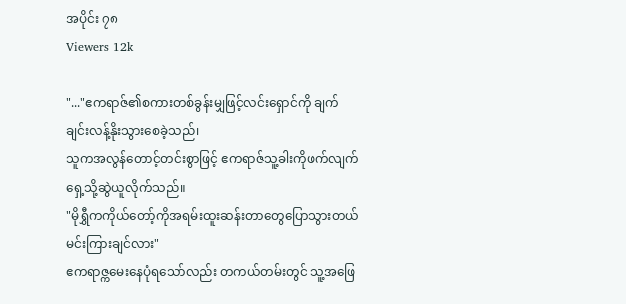အပိုင်း ၇၈
Viewers 12k

"..."ဧကရာဇ်၏စကားတစ်ခွန်းမျှဖြင့်လင်းရှောင်ကို ချက်ချင်းလန့်နိုးသွားစေခဲ့သည်၊
သူကအလွန်တောင့်တင်းစွာဖြင့် ဧကရာဇ်သူ့ခါးကိုဖက်လျက်ရှေ့သို့ဆွဲယူလိုက်သည်။
"မိုရွှီကကိုယ်တော့်ကိုအရမ်းထူးဆန်းတာတွေပြောသွားတယ် မင်းကြားချင်လား"
ဧကရာဇ္ကမေးနေပုံရသော်လည်း တကယ်တမ်းတွင် သူ့အဖြေ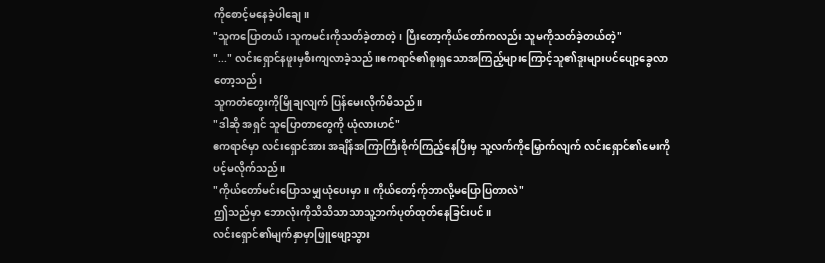ကိုစောင့်မနေခဲ့ပါချေ။
"သူကပြောတယ်၊သူကမင်းကိုသတ်ခဲ့တာတဲ့၊ ပြီးတော့ကိုယ်တော်ကလည်း သူမကိုသတ်ခဲ့တယ်တဲ့"
"..." လင်းရှောင်နဖူးမှစီးကျလာခဲ့သည်။ဧကရာဇ်၏စူးရှသောအကြည့်များကြောင့်သူ၏ဒူးများပင်ပျော့ခွေလာတော့သည်၊
သူကတံတွေးကိုမြိုချလျက် ပြန်မေးလိုက်မိသည်။
"ဒါဆို အရှင် သူပြောတာတွေကို ယုံလားဟင်"
ဧကရာဇ်မှာ လင်းရှောင်အား အချိန်အကြာကြီးစိုက်ကြည့်နေပြီးမှ သူ့လက်ကိုမြှောက်လျက် လင်းရှောင်၏မေးကိုပင့်မလိုက်သည်။
"ကိုယ်တော်မင်းပြောသမျှယုံပေးမှာ။ ကိုယ်တော့်က်ုဘာလို့မပြောပြတာလဲ"
ဤသည်မှာ ဘောလုံးကိုသိသိသာသာသူ့ဘက်ပုတ်ထုတ်နေခြင်းပင်။
လင်းရှောင်၏မျက်နှာမှာဖြူဖျော့သွား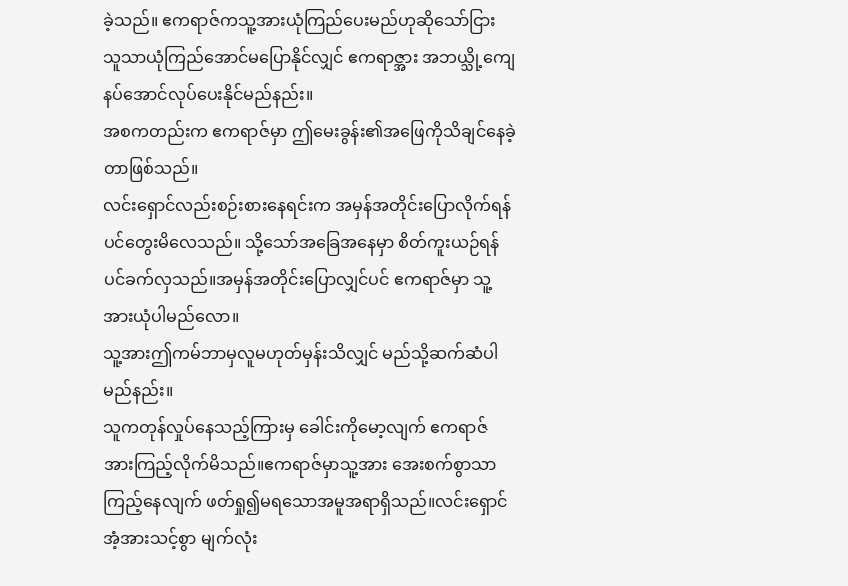ခဲ့သည်။ ဧကရာဇ်ကသူ့အားယုံကြည်ပေးမည်ဟုဆိုသော်ငြား
သူသာယုံကြည်အောင်မပြောနိုင်လျှင် ဧကရာဇ္အား အဘယ္သို့ကျေနပ်အောင်လုပ်ပေးနိုင်မည်နည်း။
အစကတည်းက ဧကရာဇ်မှာ ဤမေးခွန်း၏အဖြေကိုသိချင်နေခဲ့တာဖြစ်သည်။
လင်းရှောင်လည်းစဉ်းစားနေရင်းက အမှန်အတိုင်းပြောလိုက်ရန်ပင်တွေးမိလေသည်။ သို့သော်အခြေအနေမှာ စိတ်ကူးယဉ်ရန်ပင်ခက်လှသည်။အမှန်အတိုင်းပြောလျှင်ပင် ဧကရာဇ်မှာ သူ့အားယုံပါမည်လော။
သူ့အားဤကမ်ဘာမှလူမဟုတ်မှန်းသိလျှင် မည်သို့ဆက်ဆံပါမည်နည်း။
သူကတုန်လှုပ်နေသည့်ကြားမှ ခေါင်းကိုမော့လျက် ဧကရာဇ်အားကြည့်လိုက်မိသည်။ဧကရာဇ်မှာသူ့အား အေးစက်စွာသာကြည့်နေလျက် ဖတ်ရှု၍မရသောအမူအရာရှိသည်။လင်းရှောင်အံ့အားသင့်စွာ မျက်လုံး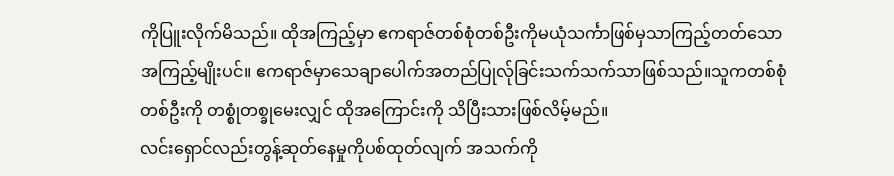ကိုပြူးလိုက်မိသည်။ ထိုအကြည့်မှာ ဧကရာဇ်တစ်စုံတစ်ဦးကိုမယုံသင်္ကာဖြစ်မှသာကြည့်တတ်သောအကြည့်မျိုးပင်။ ဧကရာဇ်မှာသေချာပေါက်အတည်ပြုလ်ုခြင်းသက်သက်သာဖြစ်သည်။သူကတစ်စုံတစ်ဦးကို တစ္စုံတစ္ခုမေးလျှင် ထိုအကြောင်းကို သိပြီးသားဖြစ်လိမ့်မည်။
လင်းရှောင်လည်းတွန့်ဆုတ်နေမှုကိုပစ်ထုတ်လျက် အသက်ကို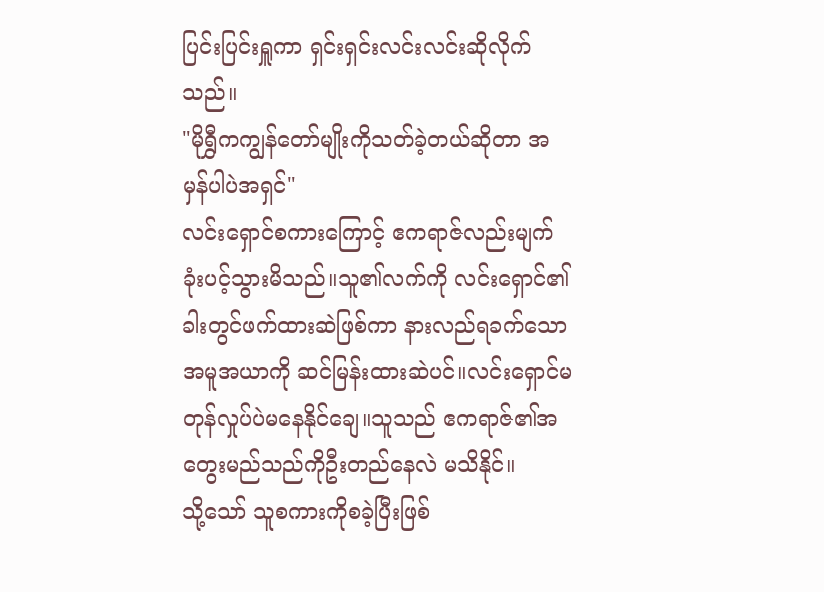ပြင်းပြင်းရှူကာ ရှင်းရှင်းလင်းလင်းဆိုလိုက်သည်။
"မိုရွှီကကျွန်တော်မျိုးကိုသတ်ခဲ့တယ်ဆိုတာ အမှန်ပါပဲအရှင်"
လင်းရှောင်စကားကြောင့် ဧကရာဇ်လည်းမျက်ခုံးပင့်သွားမိသည်။သူ၏လက်ကို လင်းရှောင်၏ခါးတွင်ဖက်ထားဆဲဖြစ်ကာ နားလည်ရခက်သော အမူအယာကို ဆင်မြန်းထားဆဲပင်။လင်းရှောင်မတုန်လှုပ်ပဲမနေနိုင်ချေ။သူသည် ဧကရာဇ်၏အတွေးမည်သည်ကိုဦးတည်နေလဲ မသိနိုင်။
သို့သော် သူစကားကိုစခဲ့ပြီးဖြစ်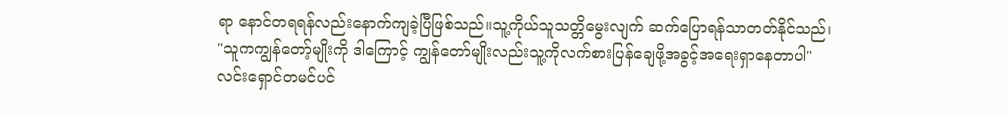ရာ နောင်တရရန်လည်းနောက်ကျခဲ့ပြီဖြစ်သည်။သူ့ကိုယ်သူသတ္တိမွေးလျက် ဆက်ပြောရန်သာတတ်နိုင်သည်၊
"သူကကျွန်တော့်မျိုးကို ဒါကြောင့် ကျွန်တော်မျိုးလည်းသူ့ကိုလက်စားပြန်ချေဖို့အခွင့်အရေးရှာနေတာပါ"
လင်းရှောင်တမင်ပင်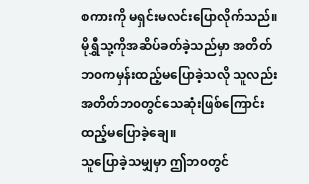စကားကို မရှင်းမလင်းပြောလိုက်သည်။မိုရွှီသု့ကိုအဆိပ်ခတ်ခဲ့သည်မှာ အတိတ်ဘ၀ကမှန်းထည့်မပြောခဲ့သလို သူလည်းအတိတ်ဘ၀တွင်သေဆုံးဖြစ်ကြောင်းထည့်မပြောခဲ့ချေ။
သူပြောခဲ့သမျှမှာ ဤဘ၀တွင်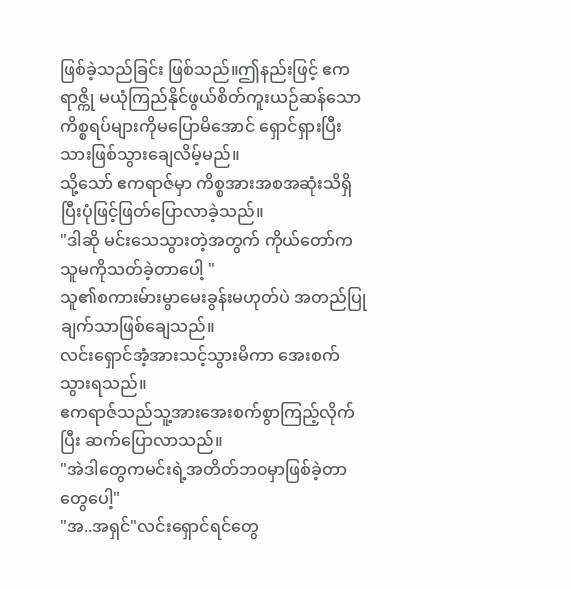ဖြစ်ခဲ့သည်ခြင်း ဖြစ်သည်။ဤနည်းဖြင့် ဧကရာဇ္ကို မယုံကြည်နိုင်ဖွယ်စိတ်ကူးယဉ်ဆန်သော ကိစ္စရပ်များကိုမပြောမိအောင် ရှောင်ရှားပြီးသားဖြစ်သွားချေလိမ့်မည်။
သို့သော် ဧကရာဇ်မှာ ကိစ္စအားအစအဆုံးသိရှိပြီးပုံဖြင့်ဖြတ်ပြောလာခဲ့သည်။
"ဒါဆို မင်းသေသွားတဲ့အတွက် ကိုယ်တော်ကသူမကိုသတ်ခဲ့တာပေါ့ "
သူ၏စကားမ်ားမွာမေးခွန်းမဟုတ်ပဲ အတည်ပြုချက်သာဖြစ်ချေသည်။
လင်းရှောင်အံ့အားသင့်သွားမိကာ အေးစက်သွားရသည်။
ဧကရာဇ်သည်သူ့အားအေးစက်စွာကြည့်လိုက်ပြီး ဆက်ပြောလာသည်။
"အဲဒါတွေကမင်းရဲ့အတိတ်ဘ၀မှာဖြစ်ခဲ့တာတွေပေါ့"
"အ..အရှင်"လင်းရှောင်ရင်တွေ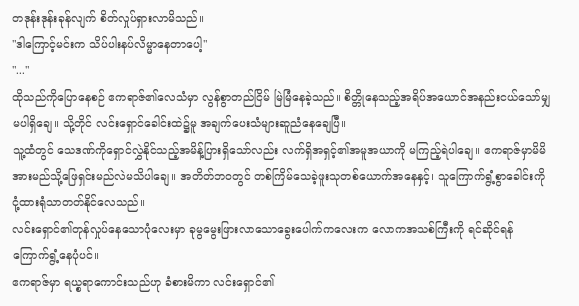တဒုန်းဒုန်းခုန်လျက် စိတ်လှုပ်ရှားလာမိသည်။
"ဒါကြောင့်မင်းက သိပ်ပါးနပ်လိမ္မာနေတာပေါ့"
"..."
ထိုသည်ကိုပြောနေစဉ် ဧကရာဇ်၏လေသံမှာ လွန်စွာတည်ငြိမ် မြဲမြံနေခဲ့သည်။ စိတ္တိုနေသည့်အရိပ်အယောင်အနည်းငယ်သော်မျှမပါရှိချေ။ သို့တိုင် လင်းရှောင်ခေါင်းထဲ၌မူ အချက်ပေးသံများဆူညံနေချေပြီ။
သူ့ထံတွင် သေဒဏ်ကိုရှောင်လွှဲနိုင်သည့်အမိန့်ပြားရှိသော်လည်း လက်ရှိအရှင့်၏အမူအယာကို မကြည့်ရဲပါချေ။ ဧကရာဇ်မှာမိမိအားမည်သို့ဖြေရှင်းမည်လဲမသိပါချေ။ အတိတ်ဘ၀တွင် တစ်ကြိမ်သေခဲ့ဖူးသုတစ်ယောက်အနေနှင့်၊ သူကြောက်ရွံ့စွာခေါင်းကိုငုံ့ထားရုံသာတတ်နိုင်လေသည်။
လင်းရှောင်၏တုန်လှုပ်နေသောပုံလေးမှာ ခုမွမွေးဖြားလာသောခွေးပေါက်ကလေးက လောကအသစ်ကြီးကို ရင်ဆိုင်ရန် ကြောက်ရွံ့နေပုံပင်။
ဧကရာဇ်မှာ ရယ္စရာကောင်းသည်ဟု ခံစားမိကာ လင်းရှောင်၏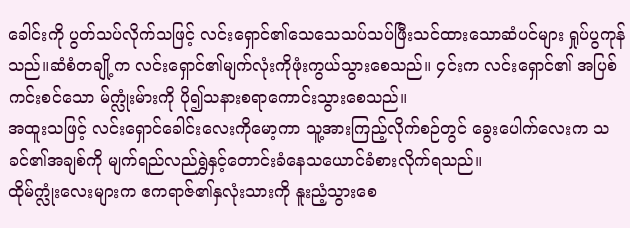ခေါင်းကို ပွတ်သပ်လိုက်သဖြင့် လင်းရှောင်၏သေသေသပ်သပ်ဖြီးသင်ထားသောဆံပင်များ ရှုပ်ပွကုန်သည်။ဆံစံတချို့က လင်းရှောင်၏မျက်လုံးကိုဖုံးကွယ်သွားစေသည်။ ၄င်းက လင်းရှောင်၏ အပြစ်ကင်းစင်သော မ်က္လုံးမ်ားကို ပို၍သနားစရာကောင်းသွားစေသည်။
အထူးသဖြင့် လင်းရှောင်ခေါင်းလေးကိုမော့ကာ သူ့အားကြည့်လိုက်စဉ်တွင် ခွေးပေါက်လေးက သခင်၏အချစ်ကို မျက်ရည်လည်ရွှဲနှင့်တောင်းခံနေသယောင်ခံစားလိုက်ရသည်။
ထိုမ်က္လုံးလေးများက ဧကရာဇ်၏နှလုံးသားကို နူးညံ့သွားစေ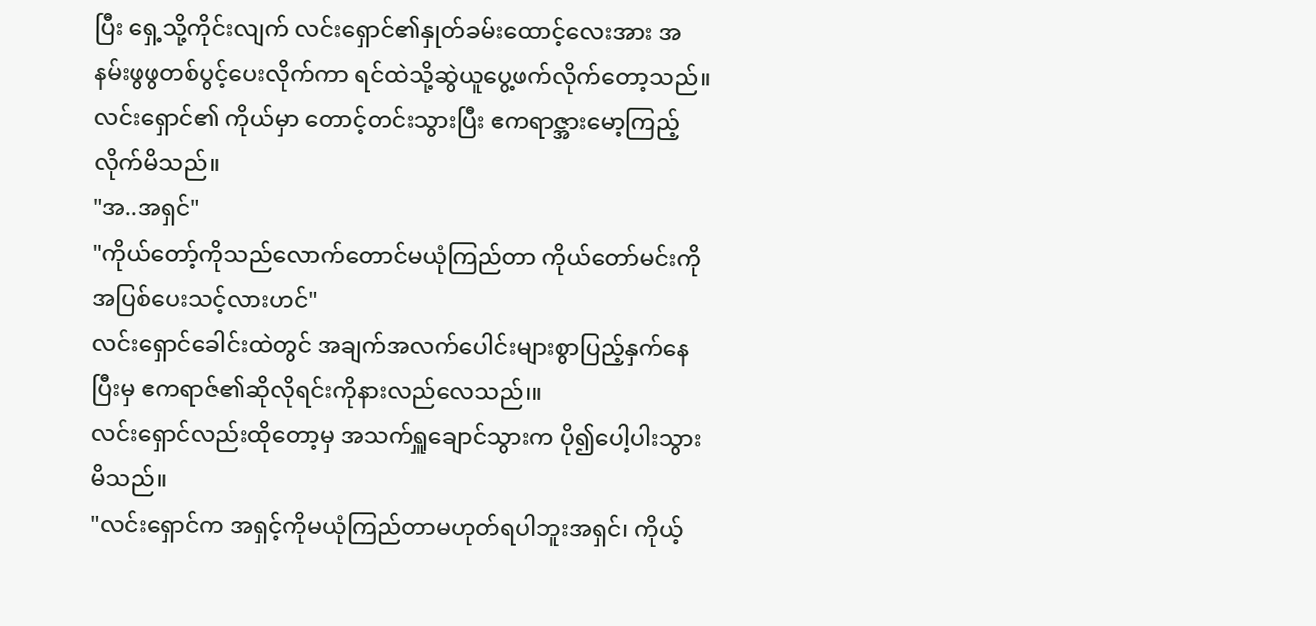ပြီး ရှေ့သို့ကိုင်းလျက် လင်းရှောင်၏နှုတ်ခမ်းထောင့်လေးအား အနမ်းဖွဖွတစ်ပွင့်ပေးလိုက်ကာ ရင်ထဲသို့ဆွဲယူပွေ့ဖက်လိုက်တော့သည်။
လင်းရှောင်၏ ကိုယ်မှာ တောင့်တင်းသွားပြီး ဧကရာဇ္အားမော့ကြည့်လိုက်မိသည်။
"အ..အရှင်"
"ကိုယ်တော့်ကိုသည်လောက်တောင်မယုံကြည်တာ ကိုယ်တော်မင်းကိုအပြစ်ပေးသင့်လားဟင်"
လင်းရှောင်ခေါင်းထဲတွင် အချက်အလက်ပေါင်းများစွာပြည့်နှက်နေပြီးမှ ဧကရာဇ်၏ဆိုလိုရင်းကိုနားလည်လေသည်၊။
လင်းရှောင်လည်းထိုတော့မှ အသက်ရှူချောင်သွားက ပို၍ပေါ့ပါးသွားမိသည်။
"လင်းရှောင်က အရှင့်ကိုမယုံကြည်တာမဟုတ်ရပါဘူးအရှင်၊ ကိုယ့်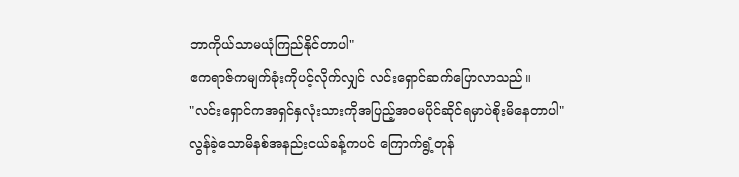ဘာကိုယ်သာမယုံကြည်နိုင်တာပါ"
ဧကရာဇ်ကမျက်ခုံးကိုပင့်လိုက်လျှင် လင်းရှောင်ဆက်ပြောလာသည်။
"လင်းရှောင်ကအရှင်နှလုံးသားကိုအပြည့်အ၀မပိုင်ဆိုင်ရမှာပဲစိုးမိနေတာပါ"
လွန်ခဲ့သောမိနစ်အနည်းငယ်ခန့်ကပင် ကြောက်ရွံ့တုန်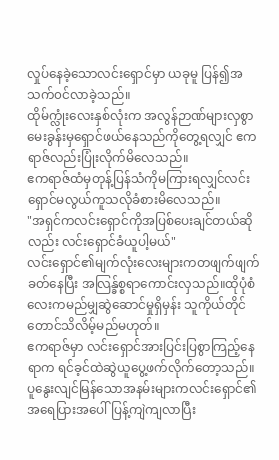လှုပ်နေခဲ့သောလင်းရှောင်မှာ ယခုမူ ပြန်၍အသက်၀င်လာခဲ့သည်။
ထိုမ်က္လုံးလေးနှစ်လုံးက အလွန်ဉာဏ်များလှစွာ မေးခွန်းမှရှောင်ဖယ်နေသည်ကိုတွေ့ရလျှင် ဧကရာဇ်လည်းပြုံးလိုက်မိလေသည်။
ဧကရာဇ်ထံမှတုန့်ပြန်သံကိုမကြားရလျှင်လင်းရှောင်မလွယ်ကူသလိုခံစားမိလေသည်။
"အရှင်ကလင်းရှောင်ကိုအပြစ်ပေးချင်တယ်ဆိုလည်း လင်းရှောင်ခံယူပါ့မယ်"
လင်းရှောင်၏မျက်လုံးလေးများကတဖျက်ဖျက်ခတ်နေပြီး အလြန္ခ်စ္စရာကောင်းလှသည်။ထိုပုံစံလေးကမည်မျှဆွဲဆောင်မှုရှိမှန်း သူကိုယ်တိုင်တောင်သိလိမ့်မည်မဟုတ်။
ဧကရာဇ်မှာ လင်းရှောင်အားပြင်းပြစွာကြည့်နေရာက ရင်ခ့င်ထဲဆွဲယူပွေ့ဖက်လိုက်တော့သည်။
ပူနွေးလျင်မြန်သောအနမ်းများကလင်းရှောင်၏အရေပြားအပေါ်ပြန့်ကျဲကျလာပြီး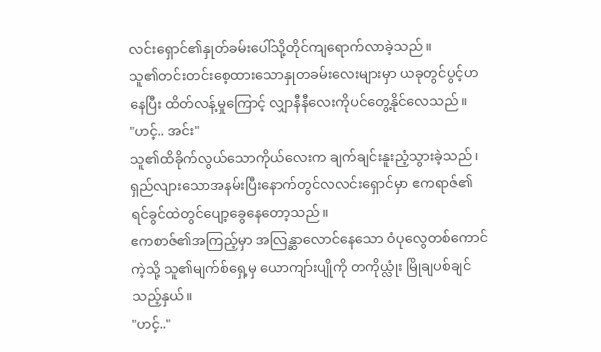လင်းရှောင်၏နှုတ်ခမ်းပေါ်သို့တိုင်ကျရောက်လာခဲ့သည်။
သူ၏တင်းတင်းစေ့ထားသောနှုတခမ်းလေးများမှာ ယခုတွင်ပွင့်ဟနေပြီး ထိတ်လန့်မှုကြောင့် လျှာနီနီလေးကိုပင်တွေ့နိုင်လေသည်။
"ဟင့်.. အင်း"
သူ၏ထိခိုက်လွယ်သောကိုယ်လေးက ချက်ချင်းနူးညံ့သွားခဲ့သည်၊ရှည်လျားသောအနမ်းပြီးနောက်တွင်လလင်းရှောင်မှာ ဧကရာဇ်၏ရင်ခွင်ထဲတွင်ပျော့ခွေနေတော့သည်။
ဧကစာဇ်၏အကြည့်မှာ အလြန္ဆာလောင်နေသော ဝံပုလွေတစ်ကောင်ကဲ့သို့ သူ၏မျက်စ်ရှေ့မှ ယောကျာ်းပျိုကို တကိုယ္လုံး မြိုချပစ်ချင်သည့်နှယ်။
"ဟင့်.."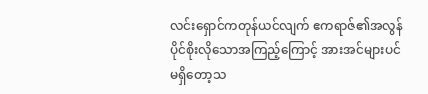လင်းရှောင်ကတုန်ယင်လျက် ဧကရာဇ်၏အလွန်ပိုင်စိုးလိုသောအကြည့်ကြောင့် အားအင်များပင်မရှိတော့သ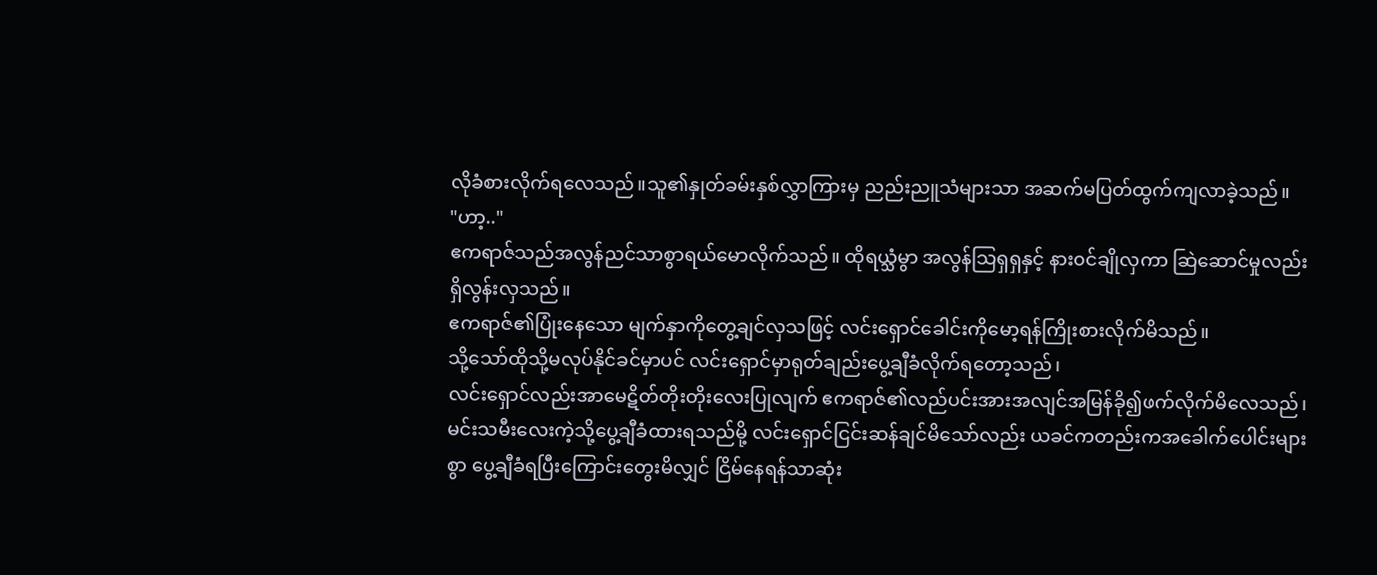လိုခံစားလိုက်ရလေသည်။သူ၏နှုတ်ခမ်းနှစ်လွှာကြားမှ ညည်းညူသံများသာ အဆက်မပြတ်ထွက်ကျလာခဲ့သည်။
"ဟာ့.."
ဧကရာဇ်သည်အလွန်ညင်သာစွာရယ်မောလိုက်သည်။ ထိုရယ္သံမွာ အလွန်သြရှရှနှင့် နား၀င်ချိုလှကာ ဆြဲဆောင်မှုလည်းရှိလွန်းလှသည်။
ဧကရာဇ်၏ပြုံးနေသော မျက်နှာကိုတွေ့ချင်လှသဖြင့် လင်းရှောင်ခေါင်းကိုမော့ရန်ကြိုးစားလိုက်မိသည်။
သို့သော်ထိုသို့မလုပ်နိုင်ခင်မှာပင် လင်းရှောင်မှာရုတ်ချည်းပွေ့ချီခံလိုက်ရတော့သည်၊
လင်းရှောင်လည်းအာမေဋိတ်တိုးတိုးလေးပြုလျက် ဧကရာဇ်၏လည်ပင်းအားအလျင်အမြန်ခို၍ဖက်လိုက်မိလေသည်၊ မင်းသမီးလေးကဲ့သို့ပွေ့ချီခံထားရသည်မို့ လင်းရှောင်ငြင်းဆန်ချင်မိသော်လည်း ယခင်ကတည်းကအခေါက်ပေါင်းများစွာ ပွေ့ချီခံရပြီးကြောင်းတွေးမိလျှင် ငြိမ်နေရန်သာဆုံး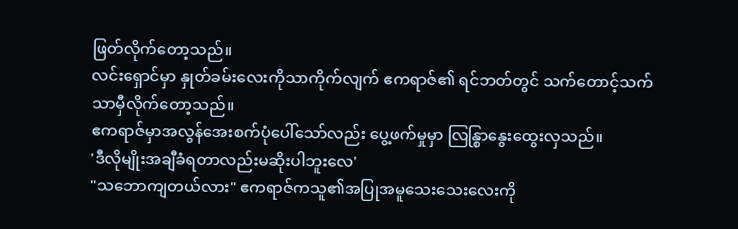ဖြတ်လိုက်တော့သည်။
လင်းရှောင်မှာ နှုတ်ခမ်းလေးကိုသာကိုက်လျက် ဧကရာဇ်၏ ရင်ဘတ်တွင် သက်တောင့်သက်သာမှီလိုက်တော့သည်။
ဧကရာဇ်မှာအလွန်အေးစက်ပုံပေါ်သော်လည်း ပွေ့ဖက်မှုမှာ လြန္စြာနွေးထွေးလှသည်။
'ဒီလိုမျိုးအချီခံရတာလည်းမဆိုးပါဘူးလေ'
"သဘောကျတယ်လား" ဧကရာဇ်ကသူ၏အပြုအမူသေးသေးလေးကို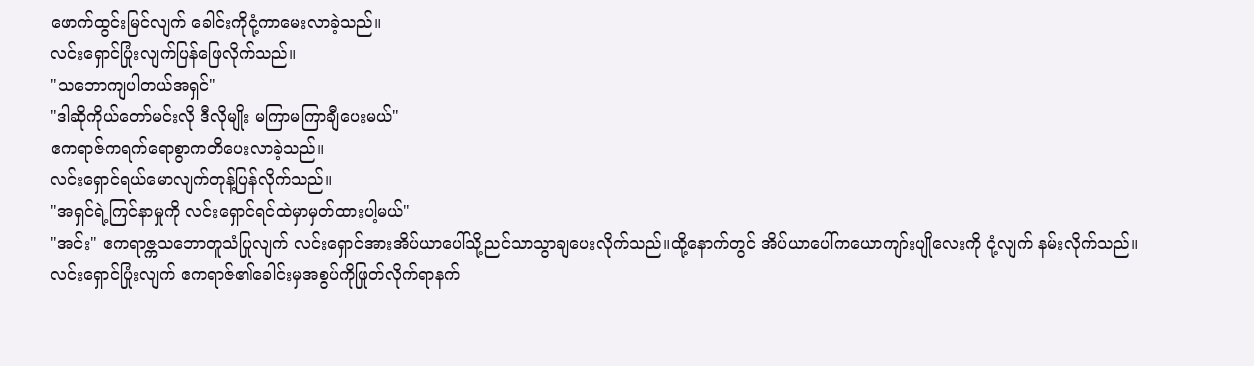ဖောက်ထွင်းမြင်လျက် ခေါင်းကိုငုံ့ကာမေးလာခဲ့သည်။
လင်းရှောင်ပြုံးလျက်ပြန်ဖြေလိုက်သည်။
"သဘောကျပါတယ်အရှင်"
"ဒါဆိုကိုယ်တော်မင်းလို ဒီလိုမျိုး မကြာမကြာချီပေးမယ်"
ဧကရာဇ်ကရက်ရောစွာကတိပေးလာခဲ့သည်။
လင်းရှောင်ရယ်မောလျက်တုန့်ပြန်လိုက်သည်။
"အရှင်ရဲ့ကြင်နာမှုကို လင်းရှောင်ရင်ထဲမှာမှတ်ထားပါ့မယ်"
"အင်း" ဧကရာဇ္ကသဘောတူသံပြုလျက် လင်းရှောင်အားအိပ်ယာပေါ်သို့ညင်သာသွာချပေးလိုက်သည်။ထို့နောက်တွင် အိပ်ယာပေါ်ကယောကျာ်းပျိုလေးကို ငုံ့လျက် နမ်းလိုက်သည်။
လင်းရှောင်ပြုံးလျက် ဧကရာဇ်၏ခေါင်းမှအစွပ်ကိုဖြုတ်လိုက်ရာနက်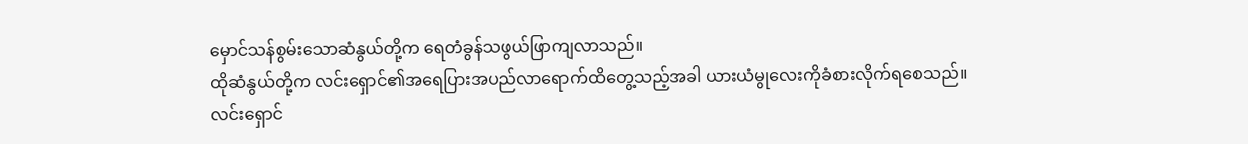မှောင်သန်စွမ်းသောဆံနွယ်တို့က ရေတံခွန်သဖွယ်ဖြာကျလာသည်။
ထိုဆံနွယ်တို့က လင်းရှောင်၏အရေပြားအပည်လာရောက်ထိတွေ့သည့်အခါ ယားယံမွုလေးကိုခံစားလိုက်ရစေသည်။
လင်းရှောင်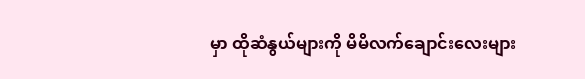မှာ ထိုဆံနွယ်များကို မိမိလက်ချောင်းလေးများ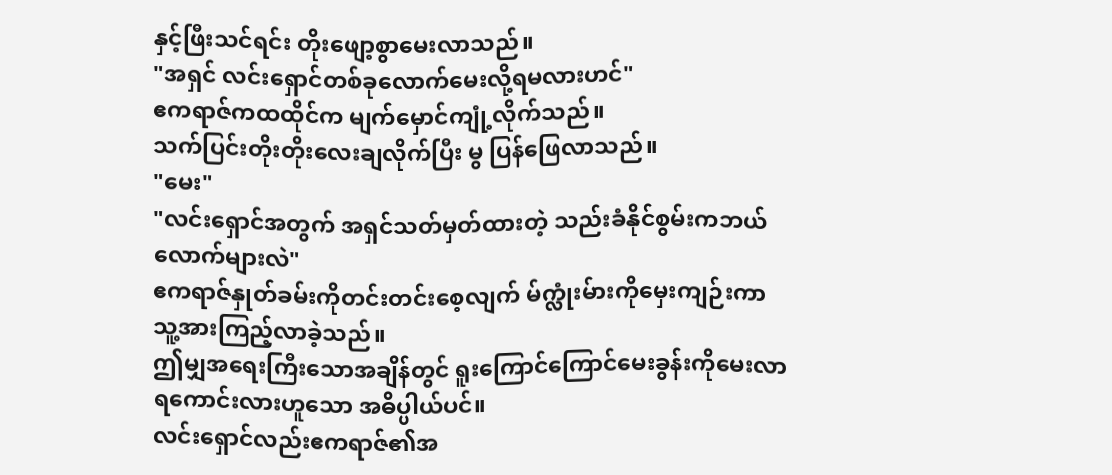နှင့်ဖြီးသင်ရင်း တိုးဖျော့စွာမေးလာသည်။
"အရှင် လင်းရှောင်တစ်ခုလောက်မေးလို့ရမလားဟင်"
ဧကရာဇ်ကထထိုင်က မျက်မှောင်ကျုံ့လိုက်သည်။
သက်ပြင်းတိုးတိုးလေးချလိုက်ပြီး မွ ပြန်ဖြေလာသည်။
"မေး"
"လင်းရှောင်အတွက် အရှင်သတ်မှတ်ထားတဲ့ သည်းခံနိုင်စွမ်းကဘယ်လောက်များလဲ"
ဧကရာဇ်နှုတ်ခမ်းကိုတင်းတင်းစေ့လျက် မ်က္လုံးမ်ားကိုမှေးကျဉ်းကာ သူ့အားကြည့်လာခဲ့သည်။
ဤမျှအရေးကြီးသောအချိန်တွင် ရူးကြောင်ကြောင်မေးခွန်းကိုမေးလာရကောင်းလားဟူသော အဓိပ္ပါယ်ပင်။
လင်းရှောင်လည်းဧကရာဇ်၏အ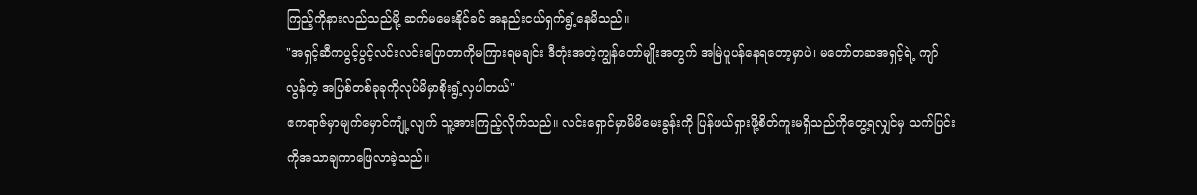ကြည့်ကိုနားလည်သည်မို့ ဆက်မမေးနိုင်ခင် အနည်းငယ်ရှက်ရွံ့နေမိသည်။
"အရှင့်ဆီကပွင့်ပွင့်လင်းလင်းပြောတာကိုမကြားရမချင်း ဒီတုံးအတဲ့ကျွန်တော်မျိုးအတွက် အမြဲပူပန်နေရတော့မှာပဲ၊ မတော်တဆအရှင့်ရဲ့ ကျာ်လွန်တဲ့ အပြစ်တစ်ခုခုကိုလုပ်မိမှာစိုးရွံ့လှပါတယ်"
ဧကရာဇ်မှာမျက်မှောင်ကျုံ့လျက် သူ့အားကြည့်လိုက်သည်။ လင်းရှောင်မှာမိမိမေးခွန်းကို ပြန်ဖယ်ရှားဖို့စိတ်ကူးမရှိသည်ကိုတွေ့ရလျှင်မှ သက်ပြင်းကိုအသာချကာဖြေလာခဲ့သည်။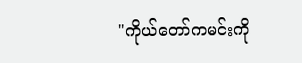"ကိုယ်တော်ကမင်းကို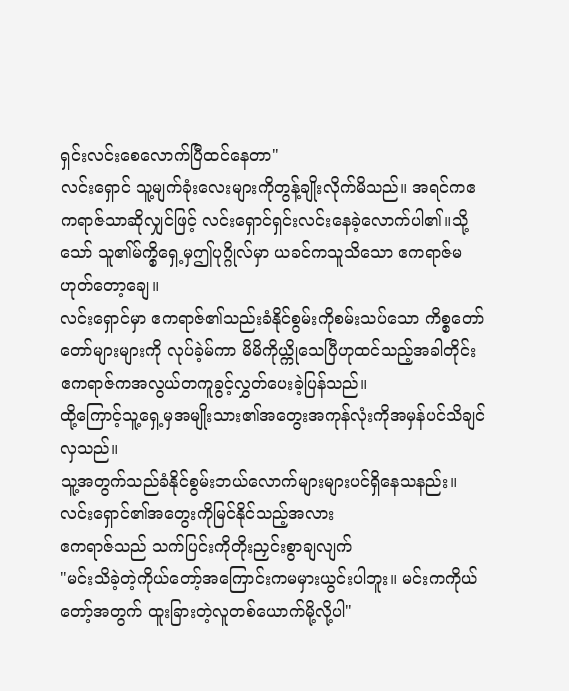ရှင်းလင်းစေလောက်ပြီထင်နေတာ"
လင်းရှောင် သူ့မျက်ခုံးလေးများကိုတွန့်ချိုးလိုက်မိသည်။ အရင်ကဧကရာဇ်သာဆိုလျှင်ဖြင့် လင်းရှောင်ရှင်းလင်းနေခဲ့လောက်ပါ၏။သို့သော် သူ၏မ်က္စိရှေ့မှဤပုဂ္ဂိုလ်မှာ ယခင်ကသူသိသော ဧကရာဇ်မဟုတ်တော့ချေ။
လင်းရှောင်မှာ ဧကရာဇ်၏သည်းခံနိုင်စွမ်းကိုစမ်းသပ်သော ကိစ္စတော်တော်များများကို လုပ်ခဲ့မ်ကာ မိမိကိုယ္ကိုသေပြီဟုထင်သည့်အခါတိုင်း ဧကရာဇ်ကအလွယ်တကူခွင့်လွှတ်ပေးခဲ့ပြန်သည်။
ထို့ကြောင့်သူ့ရှေ့မှအမျိုးသား၏အတွေးအကုန်လုံးကိုအမှန်ပင်သိချင်လှသည်။
သူ့အတွက်သည်ခံနိုင်စွမ်းဘယ်လောက်များများပင်ရှိနေသနည်း။
လင်းရှောင်၏အတွေးကိုမြင်နိုင်သည့်အလား
ဧကရာဇ်သည် သက်ပြင်းကိုတိုးညှင်းစွာချလျက်
"မင်းသိခဲ့တဲ့ကိုယ်တော့်အကြောင်းကမမှားယွင်းပါဘူး။ မင်းကကိုယ်တော့်အတွက် ထူးခြားတဲ့လူတစ်ယောက်မို့လို့ပါ"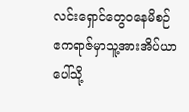လင်းရှောင်တွေ၀နေမိစဉ် ဧကရာဇ်မှာသူ့အားအိပ်ယာပေါ်သို့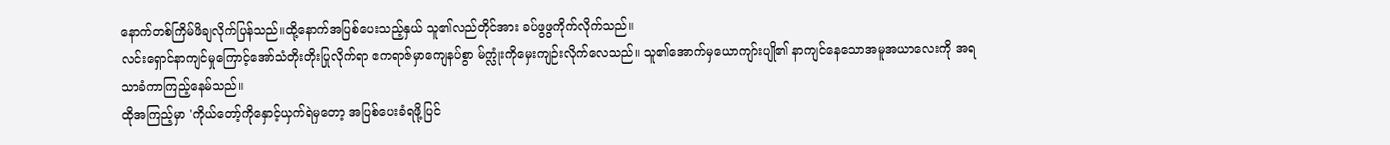နောက်တစ်ကြိမ်ဖိချလိုက်ပြန်သည်။ထို့နောက်အပြစ်ပေးသည့်နှယ် သူ၏လည်တိုင်အား ခပ်ဖွဖွကိုက်လိုက်သည်။
လင်းရှောင်နာကျင်မှုကြောင့်အော်သံတိုးတိုးပြုလိုက်ရာ ဧကရာဇ်မှာကျေနပ်စွာ မ်က္လုံးကိုမှေးကျဉ်းလိုက်လေသည်။ သူ၏အောက်မှယောကျာ်းပျို၏ နာကျင်နေသောအမူအယာလေးကို အရသာခံကာကြည့်နေမ်သည်။
ထိုအကြည့်မှာ 'ကိုယ်တော့်ကိုနှောင့်ယှက်ရဲမှတော့ အပြစ်ပေးခံရဖို့ပြင်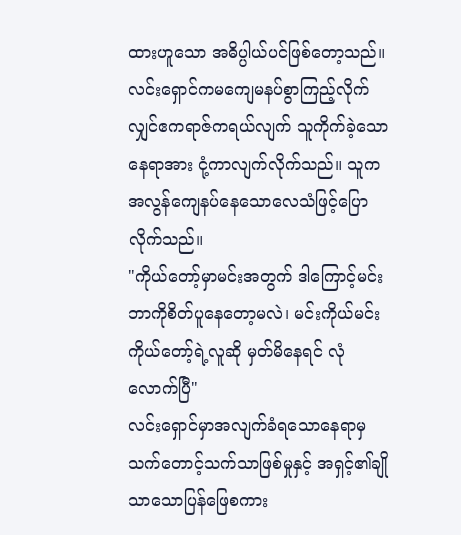ထားဟူသော အဓိပ္ပါယ်ပင်ဖြစ်တော့သည်။
လင်းရှောင်ကမကျေမနပ်စွာကြည့်လိုက်လျှင်ဧကရာဇ်ကရယ်လျက် သူကိုက်ခဲ့သောနေရာအား ငုံ့ကာလျက်လိုက်သည်။ သူကအလွန်ကျေနပ်နေသောလေသံဖြင့်ပြောလိုက်သည်။
"ကိုယ်တော့်မှာမင်းအတွက် ဒါကြောင့်မင်းဘာကိုစိတ်ပူနေတော့မလဲ၊ မင်းကိုယ်မင်း ကိုယ်တော့်ရဲ့လူဆို မှတ်မိနေရင် လုံလောက်ပြီ"
လင်းရှောင်မှာအလျက်ခံရသောနေရာမှသက်တောင့်သက်သာဖြစ်မှုနှင့် အရှင့်၏ချိုသာသောပြန်ဖြေစကား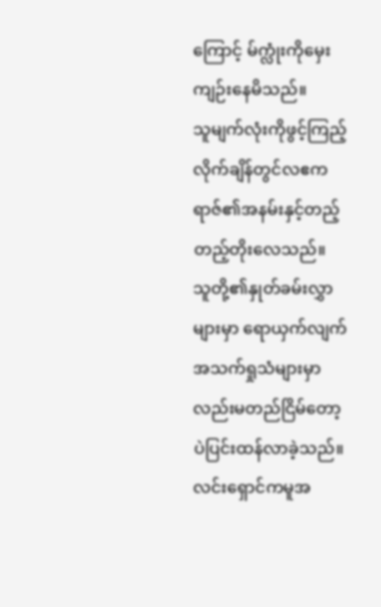ကြောင့် မ်က္လုံးကိုမှေးကျဉ်းနေမိသည်။
သူမျက်လုံးကိုဖွင့်ကြည့်လိုက်ချိန်တွင်လဧကရာဇ်၏အနမ်းနှင့်တည့်တည့်တိုးလေသည်။
သူတို့၏နှုတ်ခမ်းလွှာများမှာ ရောယှက်လျက် အသက်ရှုသံများမှာလည်းမတည်ငြိမ်တော့ပဲပြင်းထန်လာခဲ့သည်။လင်းရှောင်ကမူအ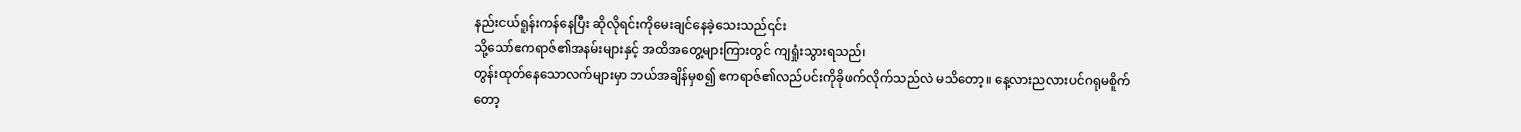နည်းငယ်ရူန်းကန်နေပြီး ဆိုလိုရင်းကိုမေးချင်နေခဲ့သေးသည်၎င်း
သို့သော်ဧကရာဇ်၏အနမ်းများနှင့် အထိအတွေ့များကြားတွင် ကျရှုံးသွားရသည်၊
တွန်းထုတ်နေသောလက်များမှာ ဘယ်အချိန်မှစ၍ ဧကရာဇ်၏လည်ပင်းကိုခိုဖက်လိုက်သည်လဲ မသိတော့။ နေ့လားညလားပင်ဂရုမစိူက်တော့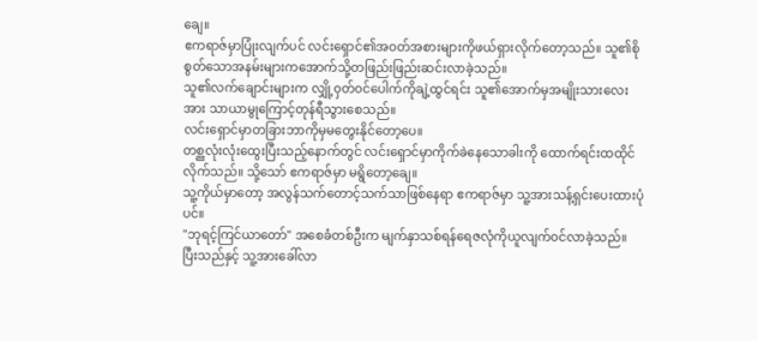ချေ။
ဧကရာဇ်မှာပြုံးလျက်ပင် လင်းရှောင်၏အ၀တ်အစားများကိုဖယ်ရှားလိုက်တော့သည်။ သူ၏စိုစွတ်သောအနမ်းများကအောက်သို့တဖြည်းဖြည်းဆင်းလာခဲ့သည်။
သူ၏လက်ချောင်းများက လျှို့၀ှတ်၀င်ပေါက်ကိုချဲ့ထွင်ရင်း သူ၏အောက်မှအမျိုးသားလေးအား သာယာမွုကြောင့်တုန်ရီသွားစေသည်။
လင်းရှောင်မှာတခြားဘာကိုမှမတွေးနိုင်တော့ပေ။
တစ္ညလုံးလုံးထွေးပြီးသည့်နောက်တွင် လင်းရှောင်မှာကိုက်ခဲနေသောခါးကို ထောက်ရင်းထထိုင်လိုက်သည်။ သို့သော် ဧကရာဇ်မှာ မရွိတော့ချေ။
သူ့ကိုယ်မှာတော့ အလွန်သက်တောင့်သက်သာဖြစ်နေရာ ဧကရာဇ်မှာ သူ့အားသန့်ရှင်းပေးထားပုံပင်။
"ဘုရင့်ကြင်ယာတော်" အစေခံတစ်ဦးက မျက်နှာသစ်ရန်ရေဇလုံကိုယူလျက်၀င်လာခဲ့သည်။
ပြီးသည်နှင့် သူ့အားခေါ်လာ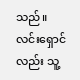သည်။
လင်းရှောင်လည်း သူ့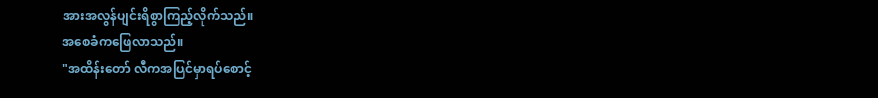အားအလွန်ပျင်းရိစွာကြည့်လိုက်သည်။
အစေခံကဖြေလာသည်။
"အထိန်းတော် လီကအပြင်မှာရပ်စောင့်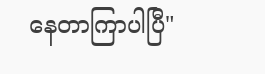နေတာကြာပါပြီ"